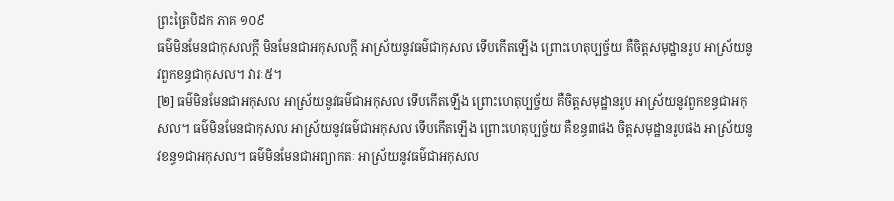ព្រះត្រៃបិដក ភាគ ១០៩
ធម៌មិនមែនជាកុសលក្តី មិនមែនជាអកុសលក្តី អាស្រ័យនូវធម៌ជាកុសល ទើបកើតឡើង ព្រោះហេតុប្បច្ច័យ គឺចិត្តសមុដ្ឋានរូប អាស្រ័យនូវពួកខន្ធជាកុសល។ វារៈ៥។
[២] ធម៌មិនមែនជាអកុសល អាស្រ័យនូវធម៌ជាអកុសល ទើបកើតឡើង ព្រោះហេតុប្បច្ច័យ គឺចិត្តសមុដ្ឋានរូប អាស្រ័យនូវពួកខន្ធជាអកុសល។ ធម៌មិនមែនជាកុសល អាស្រ័យនូវធម៌ជាអកុសល ទើបកើតឡើង ព្រោះហេតុប្បច្ច័យ គឺខន្ធ៣ផង ចិត្តសមុដ្ឋានរូបផង អាស្រ័យនូវខន្ធ១ជាអកុសល។ ធម៌មិនមែនជាអព្យាកតៈ អាស្រ័យនូវធម៌ជាអកុសល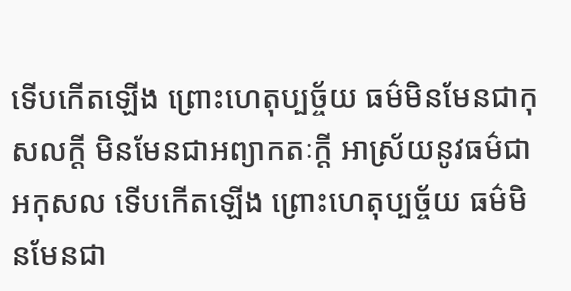ទើបកើតឡើង ព្រោះហេតុប្បច្ច័យ ធម៌មិនមែនជាកុសលក្តី មិនមែនជាអព្យាកតៈក្តី អាស្រ័យនូវធម៌ជាអកុសល ទើបកើតឡើង ព្រោះហេតុប្បច្ច័យ ធម៌មិនមែនជា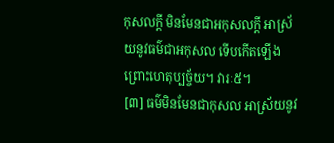កុសលក្តី មិនមែនជាអកុសលក្តី អាស្រ័យនូវធម៌ជាអកុសល ទើបកើតឡើង ព្រោះហេតុប្បច្ច័យ។ វារៈ៥។
[៣] ធម៌មិនមែនជាកុសល អាស្រ័យនូវ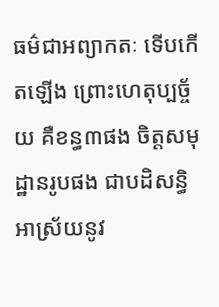ធម៌ជាអព្យាកតៈ ទើបកើតឡើង ព្រោះហេតុប្បច្ច័យ គឺខន្ធ៣ផង ចិត្តសមុដ្ឋានរូបផង ជាបដិសន្ធិ អាស្រ័យនូវ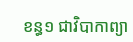ខន្ធ១ ជាវិបាកាព្យា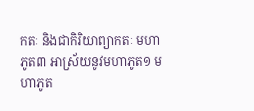កតៈ និងជាកិរិយាព្យាកតៈ មហាភូត៣ អាស្រ័យនូវមហាភូត១ មហាភូត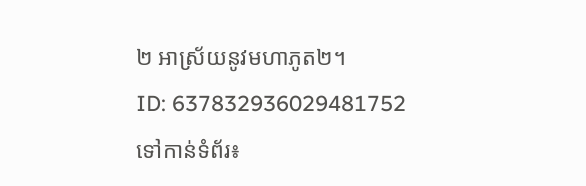២ អាស្រ័យនូវមហាភូត២។
ID: 637832936029481752
ទៅកាន់ទំព័រ៖